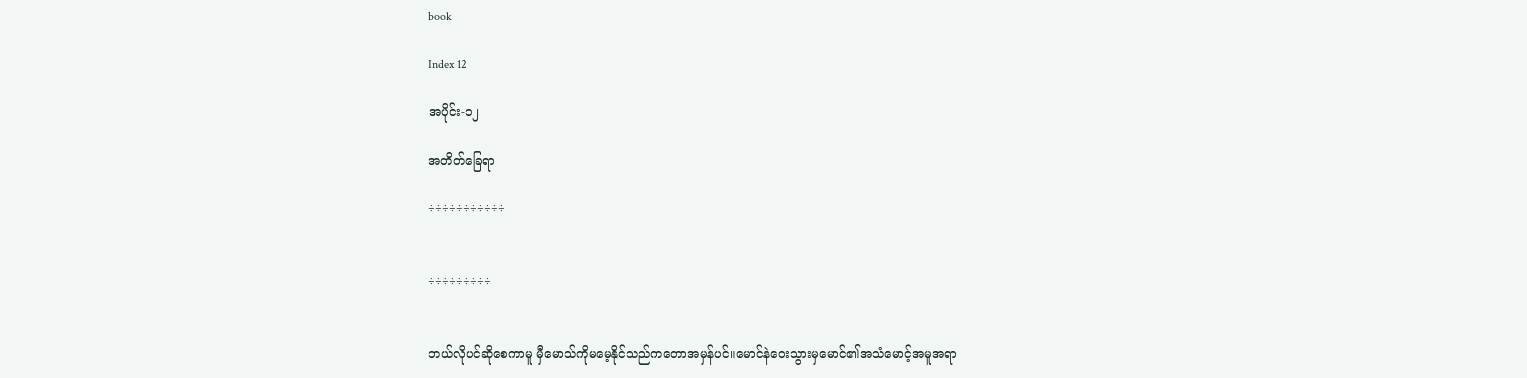book

Index 12

အပိုင်း-၁၂

အတိတ်ခြေရာ

÷÷÷÷÷÷÷÷÷÷÷


÷÷÷÷÷÷÷÷÷


ဘယ်လိုပင်ဆိုစေကာမူ မှီမောသ်ကိုမမေ့နိုင်သည်ကတောအမှန်ပင်။မောင်နဲဝေးသွားမှမောင်၏အသံမောင့်အမူအရာ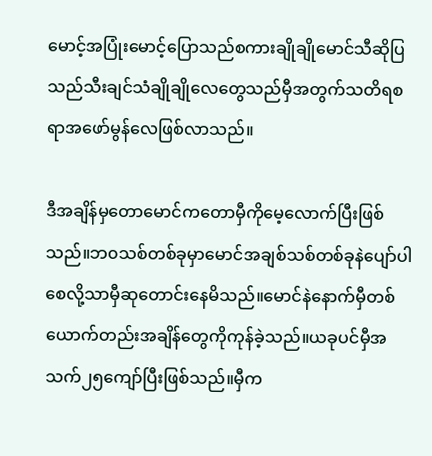မောင့်အပြုံးမောင့်ပြောသည်စကားချိုချိုမောင်သီဆိုပြသည်သီးချင်သံချိုချိုလေတွေသည်မှီအတွက်သတိရစရာအဖော်မွန်လေဖြစ်လာသည်။

ဒီအချိန်မှတောမောင်ကတောမှီကိုမေ့လောက်ပြီးဖြစ်သည်။ဘ၀သစ်တစ်ခုမှာမောင်အချစ်သစ်တစ်ခုနဲပျော်ပါစေလို့သာမှီဆုတောင်းနေမိသည်။မောင်နဲနောက်မှီတစ်ယောက်တည်းအချိန်တွေကိုကုန်ခဲ့သည်။ယခုပင်မှီအသက်၂၅ကျော်ပြီးဖြစ်သည်။မှီက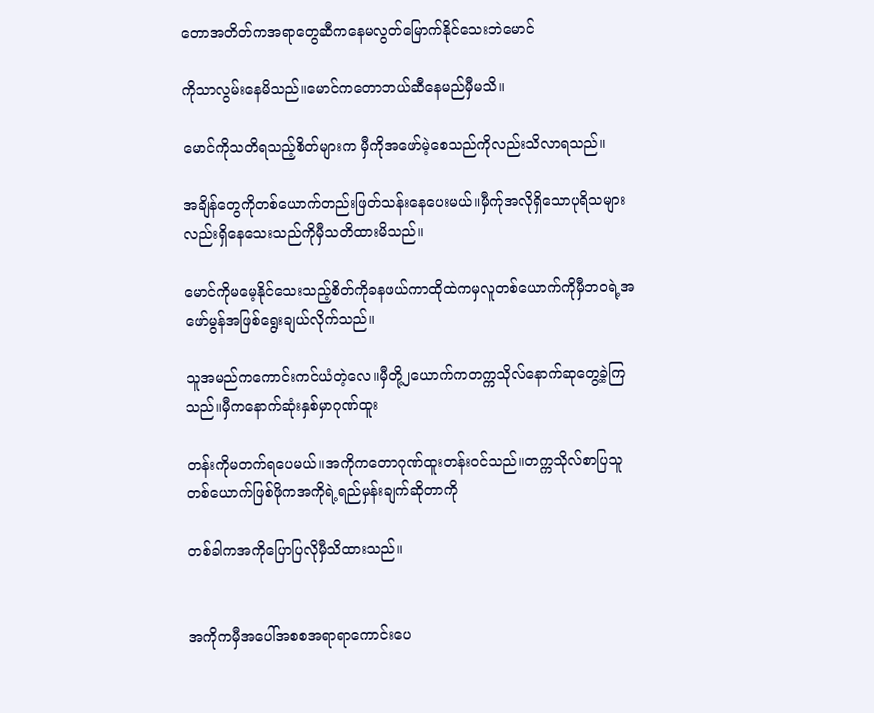တောအတိတ်ကအရာတွေဆီကနေမလွတ်မြောက်နိုင်သေးဘဲမောင်

ကိုသာလွမ်းနေမိသည်။မောင်ကတောဘယ်ဆီနေမည်မှီမသိ။

မောင်ကိုသတိရသည့်စိတ်များက မှီကိုအဖော်မဲ့စေသည်ကိုလည်းသိလာရသည်။

အချိန်တွေကိုတစ်ယောက်တည်းဖြတ်သန်းနေပေးမယ်။မှီက်ုအလိုရှိသောပုရိသများလည်းရှိနေသေးသည်ကိုမှီသတိထားမိသည်။

မောင်ကိုမမေ့နိုင်သေးသည့်စိတ်ကိုခနဖယ်ကာထိုထဲကမှလူတစ်ယောက်ကိုမှီဘ၀ရဲ့အဖော်မွန်အဖြစ်ရွေးချယ်လိုက်သည်။

သူအမည်ကကောင်းကင်ယံတဲ့လေ။မှီတို့၂ယောက်ကတက္ကသိုလ်နောက်ဆုတွေ့ခဲ့ကြသည်။မှီကနောက်ဆုံးနှစ်မှာဂုဏ်ထူး

တန်းကိုမတက်ရပေမယ်။အကိုကတောဂုဏ်ထူးတန်းဝင်သည်။တက္ကသိုလ်စာပြသူတစ်ယောက်ဖြစ်ဖိုကအကိုရဲ့ရည်မှန်းချက်ဆိုတာကို

တစ်ခါကအကိုပြောပြလိုမှီသိထားသည်။


အကိုကမှီအပေါ်အစစအရာရာကောင်းပေ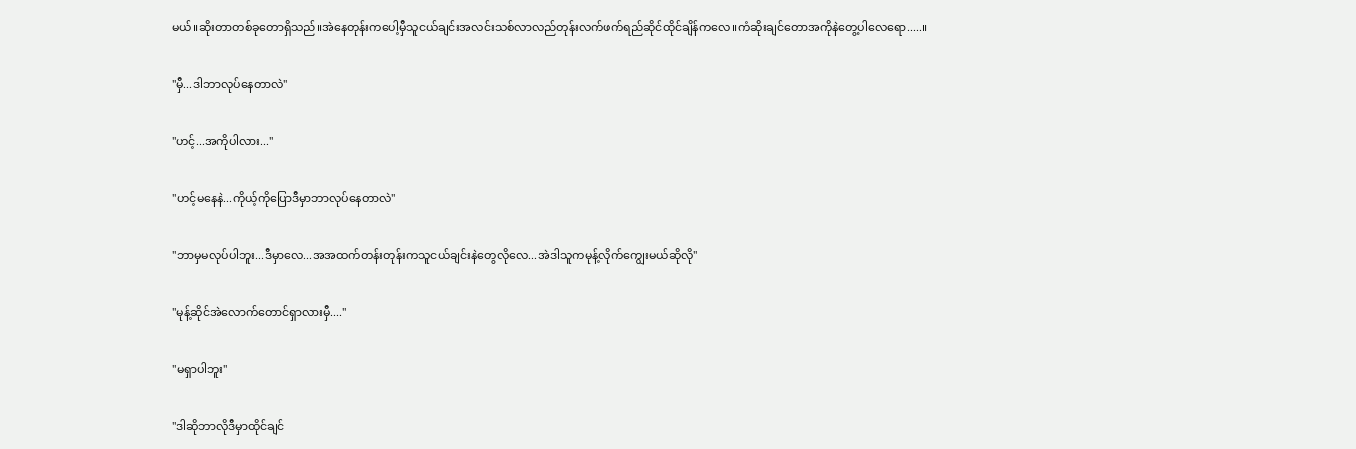မယ်။ဆိုးတာတစ်ခုတောရှိသည်။အဲနေတုန်းကပေါ့မှီသူငယ်ချင်းအလင်းသစ်လာလည်တုန်းလက်ဖက်ရည်ဆိုင်ထိုင်ချိန်ကလေ။ကံဆိုးချင်တောအကိုနဲတွေ့ပါလေရော.....။


"မှီ...ဒါဘာလုပ်နေတာလဲ"


"ဟင့်...အကိုပါလား..."


"ဟင့်မနေနဲ...ကိုယ့်ကိုပြောဒီမှာဘာလုပ်နေတာလဲ"


"ဘာမှမလုပ်ပါဘူး...ဒီမှာလေ...အအထက်တန်းတုန်းကသူငယ်ချင်းနဲတွေလိုလေ...အဲဒါသူကမုန့်လိုက်ကျွေးမယ်ဆိုလို"


"မုန့်ဆိုင်အဲလောက်တောင်ရှာလားမှီ...."


"မရှာပါဘူး"


"ဒါဆိုဘာလိုဒီမှာထိုင်ချင်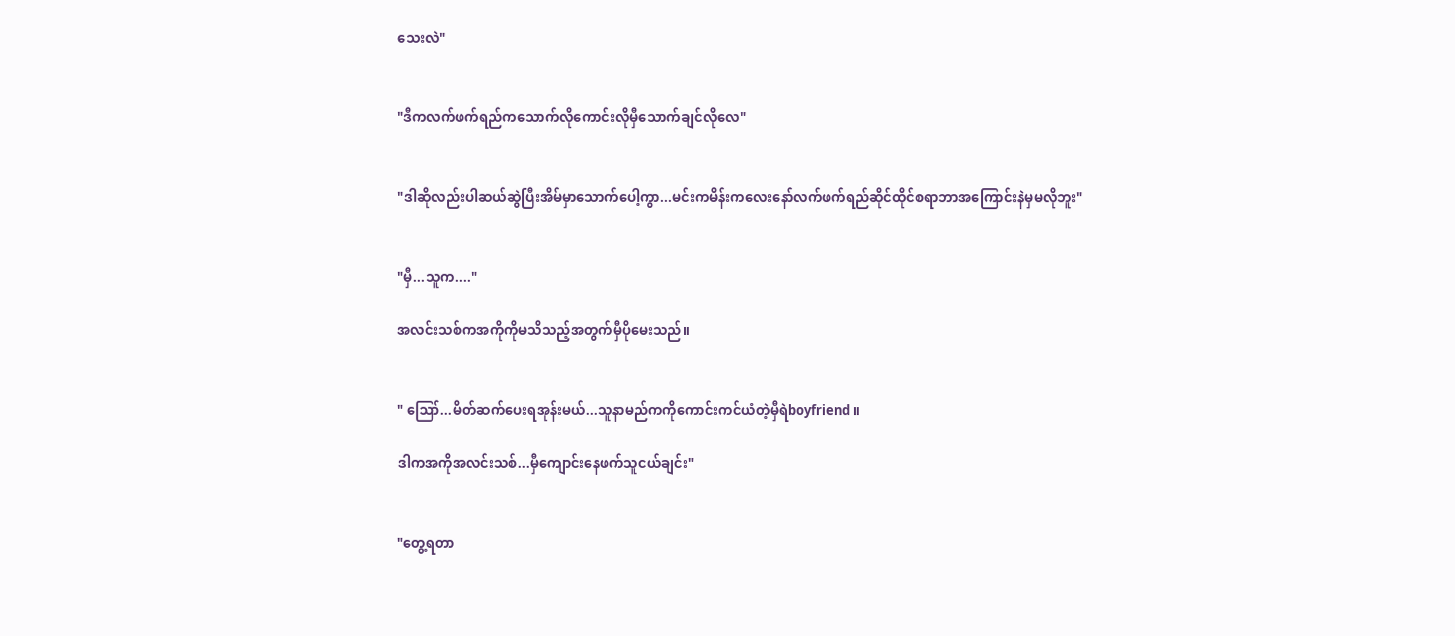သေးလဲ"


"ဒီကလက်ဖက်ရည်ကသောက်လိုကောင်းလိုမှီသောက်ချင်လိုလေ"


"ဒါဆိုလည်းပါဆယ်ဆွဲပြီးအိမ်မှာသောက်ပေါ့ကွာ...မင်းကမိန်းကလေးနော်လက်ဖက်ရည်ဆိုင်ထိုင်စရာဘာအကြောင်းနဲမှမလိုဘူး"


"မှီ...သူက...."

အလင်းသစ်ကအကိုကိုမသိသည့်အတွက်မှီပိုမေးသည်။


" ဪ...မိတ်ဆက်ပေးရအုန်းမယ်...သူနာမည်ကကိုကောင်းကင်ယံတဲ့မှီရဲboyfriend ။

ဒါကအကိုအလင်းသစ်...မှီကျောင်းနေဖက်သူငယ်ချင်း"


"တွေ့ရတာ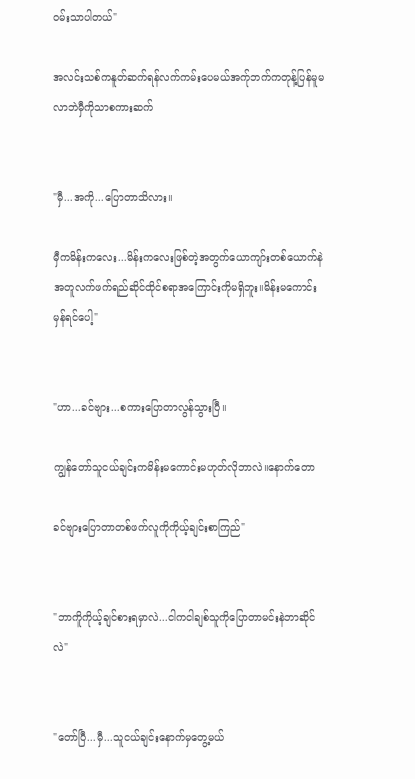ဝမ်းသာပါတယ်"

အလင်းသစ်ကနူတ်ဆက်ရန်လက်ကမ်းပေမယ်အက်ုဘက်ကတုန့်ပြန်မူမလာဘဲမှီကိုသာစကားဆက်


"မှီ...အကို...ပြောတာသိလား။

မှီကမိန်းကလေး...မိန်းကလေးဖြစ်တဲ့အတွက်ယောကျာ်းတစ်ယောက်နဲအတူလက်ဖက်ရည်ဆိုင်ထိုင်စရာအကြောင်းကိုမရှိဘူး။မိန်းမကောင်းမှန်ရင်ပေါ့"


"ဟာ...ခင်ဗျား...စကားပြောတာလွန်သွားပြီ။

ကျွန်တော်သူငယ်ချင်းကမိန်းမကောင်းမဟုတ်လိုဘာလဲ။နောက်တော

ခင်ဗျားပြောတာတစ်ဖက်လူကိုကိုယ့်ချင်းစာကြည်"


"ဘာကိူကိုယ့်ချင်စားရမှာလဲ...ငါကငါချစ်သူကိုပြောတာမင်းနဲဘာဆိုင်လဲ"


"တော်ပြီ...မှီ...သူငယ်ချင်းနောက်မှတွေ့မယ်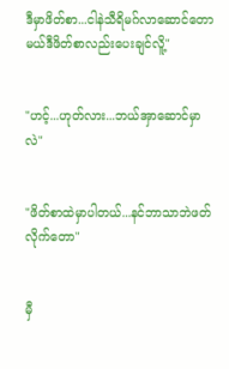ဒီမှာဖိတ်စာ...ငါနဲသီရိမဂ်လာဆောင်တောမယ်ဒီဖိတ်စာလည်းပေးချင်လိူ့"


"ဟင့်...ဟုတ်လား...ဘယ်အှာဆောင်မှာလဲ"


"ဖိတ်စာထဲမှာပါတယ်...နင်ဘာသာဘဲဖတ်လိုက်တော"


မှီ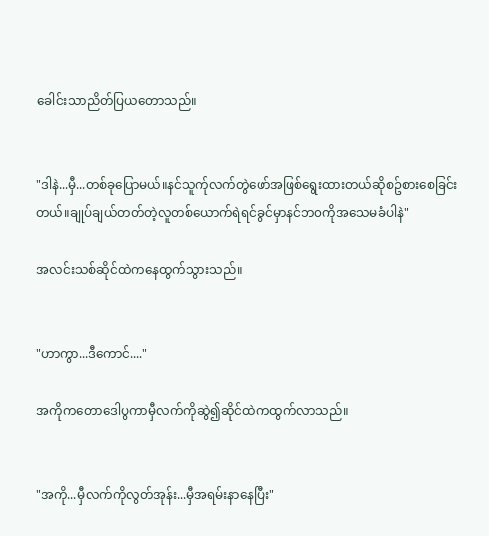ခေါင်းသာညိတ်ပြယတောသည်။


"ဒါနဲ...မှီ...တစ်ခုပြောမယ်။နင်သူက်ုလက်တွဲဖော်အဖြစ်ရွေးထားတယ်ဆိုစဥ်စားစေခြင်းတယ်။ချုပ်ချယ်တတ်တဲ့လူတစ်ယောက်ရဲရင်ခွင်မှာနင်ဘ၀ကိုအသေမခံပါနဲ"

အလင်းသစ်ဆိုင်ထဲကနေထွက်သွားသည်။


"ဟာကွာ...ဒီကောင်...."

အကိုကတောဒေါပွကာမှီလက်ကိုဆွဲ၍ဆိုင်ထဲကထွက်လာသည်။


"အကို...မှီလက်ကိုလွတ်အုန်း...မှီအရမ်းနာနေပြီး"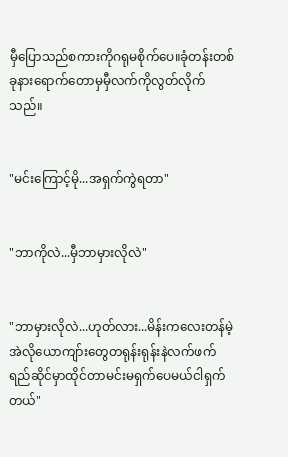မှီပြောသည်စကားကိုဂရုမစိုက်ပေ။ခုံတန်းတစ်ခုနားရောက်တောမှမှီလက်ကိုလွတ်လိုက်သည်။


"မင်းကြောင့်မို...အရှက်ကွဲရတာ"


"ဘာကိုလဲ...မှီဘာမှားလိုလဲ"


"ဘာမှားလိုလဲ...ဟုတ်လား...မိန်းကလေးတန်မဲ့အဲလိုယောကျာ်းတွေတရုန်းရုန်းနဲလက်ဖက်ရည်ဆိုင်မှာထိုင်တာမင်းမရှက်ပေမယ်ငါရှက်တယ်"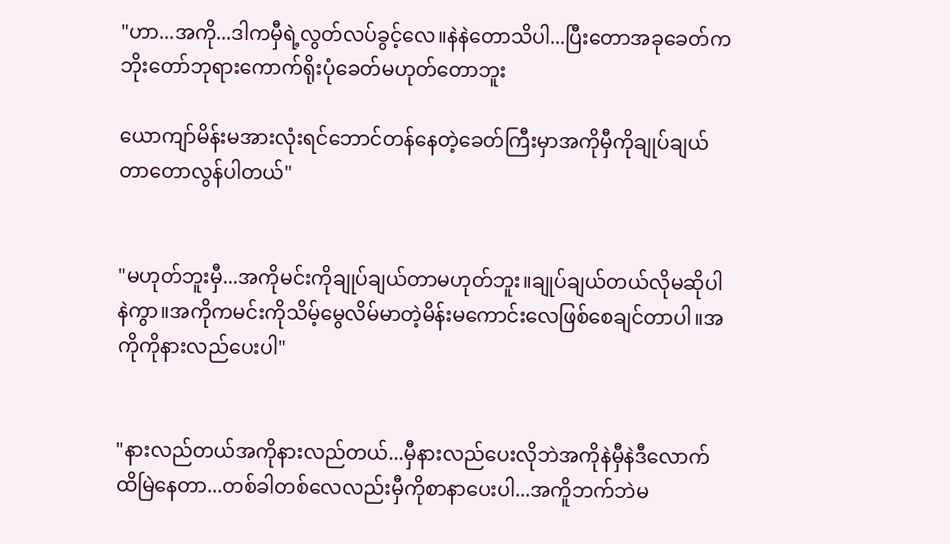"ဟာ...အကို...ဒါကမှီရဲ့လွတ်လပ်ခွင့်လေ။နဲနဲတောသိပါ...ပြီးတောအခုခေတ်ကဘိုးတော်ဘုရားကောက်ရိုးပုံခေတ်မဟုတ်တောဘူး

ယောကျာ်မိန်းမအားလုံးရင်ဘောင်တန်နေတဲ့ခေတ်ကြီးမှာအကိုမှီကိုချုပ်ချယ်တာတောလွန်ပါတယ်"


"မဟုတ်ဘူးမှီ...အကိုမင်းကိုချုပ်ချယ်တာမဟုတ်ဘူး။ချုပ်ချယ်တယ်လိုမဆိုပါနဲကွာ။အကိုကမင်းကိုသိမ့်မွေလိမ်မာတဲ့မိန်းမကောင်းလေဖြစ်စေချင်တာပါ။အကိုကိုနားလည်ပေးပါ"


"နားလည်တယ်အကိုနားလည်တယ်...မှီနားလည်ပေးလိုဘဲအကိုနဲမှီနဲဒီလောက်ထိမြဲနေတာ...တစ်ခါတစ်လေလည်းမှီကိုစာနာပေးပါ...အကိူဘက်ဘဲမ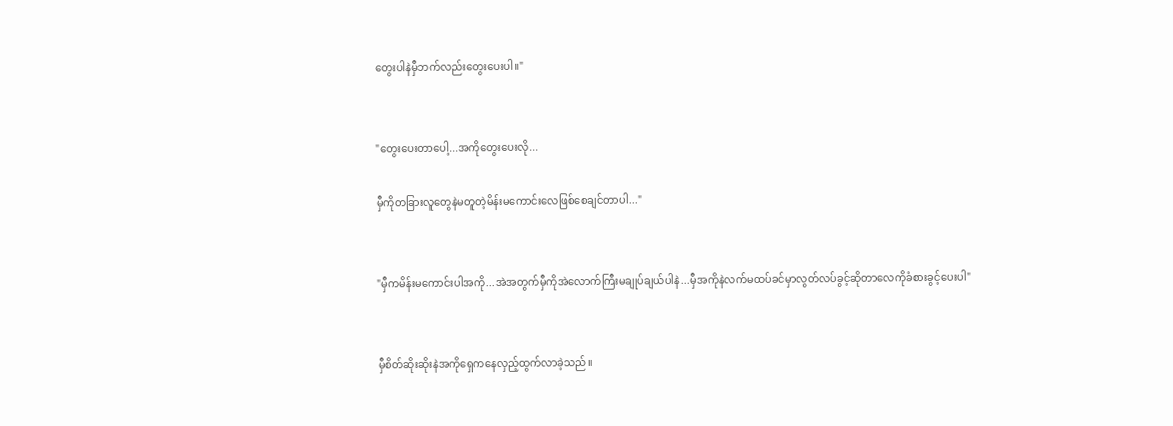တွေးပါနဲမှီဘက်လည်းတွေးပေးပါ။"


"တွေးပေးတာပေါ့...အကိုတွေးပေးလို...

မှီကိုတခြားလူတွေနဲမတူတဲ့မိန်းမကောင်းလေဖြစ်စေချင်တာပါ..."


"မှီကမိန်းမကောင်းပါအကို...အဲအတွက်မှီကိုအဲလောက်ကြီးမချုပ်ချယ်ပါနဲ...မှီအကိုနဲလက်မထပ်ခင်မှာလွတ်လပ်ခွင့်ဆိုတာလေကိုခံစားခွင့်ပေးပါ"


မှီစိတ်ဆိုးဆိုးနဲအကိုရှေကနေလှည့်ထွက်လာခဲ့သည်။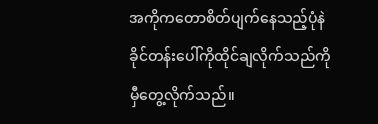အကိုကတောစိတ်ပျက်နေသည့်ပုံနဲခိုင်တန်းပေါ်ကိုထိုင်ချလိုက်သည်ကိုမှီတွေ့လိုက်သည်။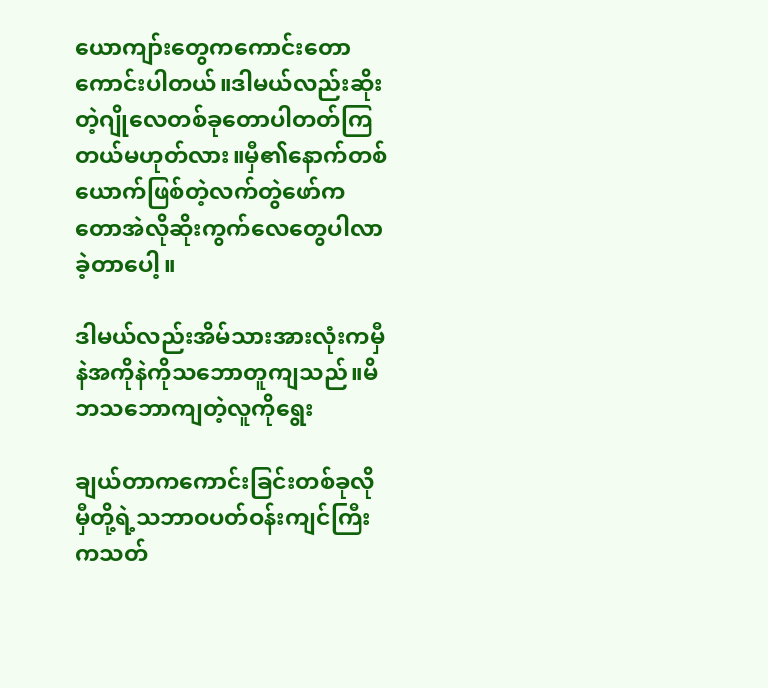ယောကျာ်းတွေကကောင်းတောကောင်းပါတယ်။ဒါမယ်လည်းဆိုးတဲ့ဂျိုလေတစ်ခုတောပါတတ်ကြတယ်မဟုတ်လား။မှီ၏နောက်တစ်ယောက်ဖြစ်တဲ့လက်တွဲဖော်ကတောအဲလိုဆိုးကွက်လေတွေပါလာခဲ့တာပေါ့။

ဒါမယ်လည်းအိမ်သားအားလုံးကမှီနဲအကိုနဲကိုသဘောတူကျသည်။မိဘသဘောကျတဲ့လူကိုရွေး

ချယ်တာကကောင်းခြင်းတစ်ခုလိုမှီတို့ရဲ့သဘာဝပတ်ဝန်းကျင်ကြီးကသတ်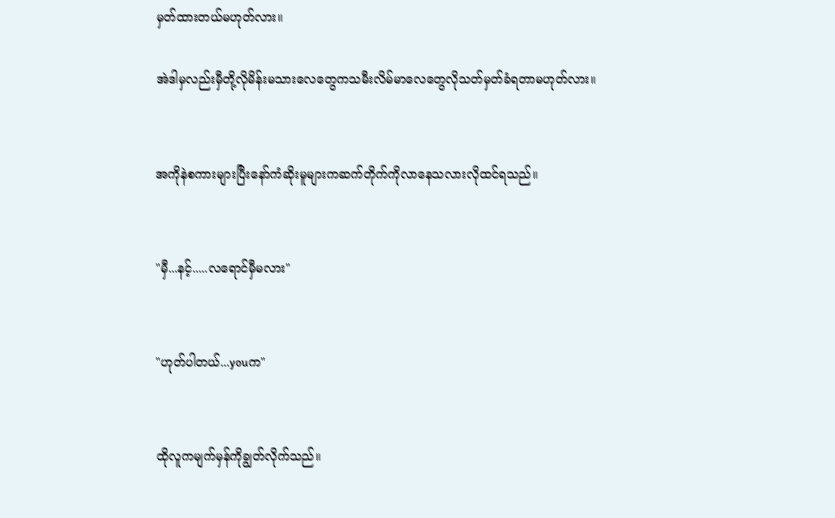မှတ်ထားတယ်မဟုတ်လား။

အဲဒါမှလည်းမှီတို့လိုမိန်းမသားလေတွေကသမီးလိမ်မာလေတွေလိုသတ်မှတ်ခံရတာမဟုတ်လား။


အကိုနဲစကားများပြီးနော်ကံဆိုးမူများကဆက်တိုက်ကိုလာနေသလားလိုထင်ရသည်။


"မှီ...နင့်.....လရောင်မှီမလား"


"ဟုတ်ပါတယ်...youက"


ထိုလူကမျက်မှန်ကိုချွတ်လိုက်သည်။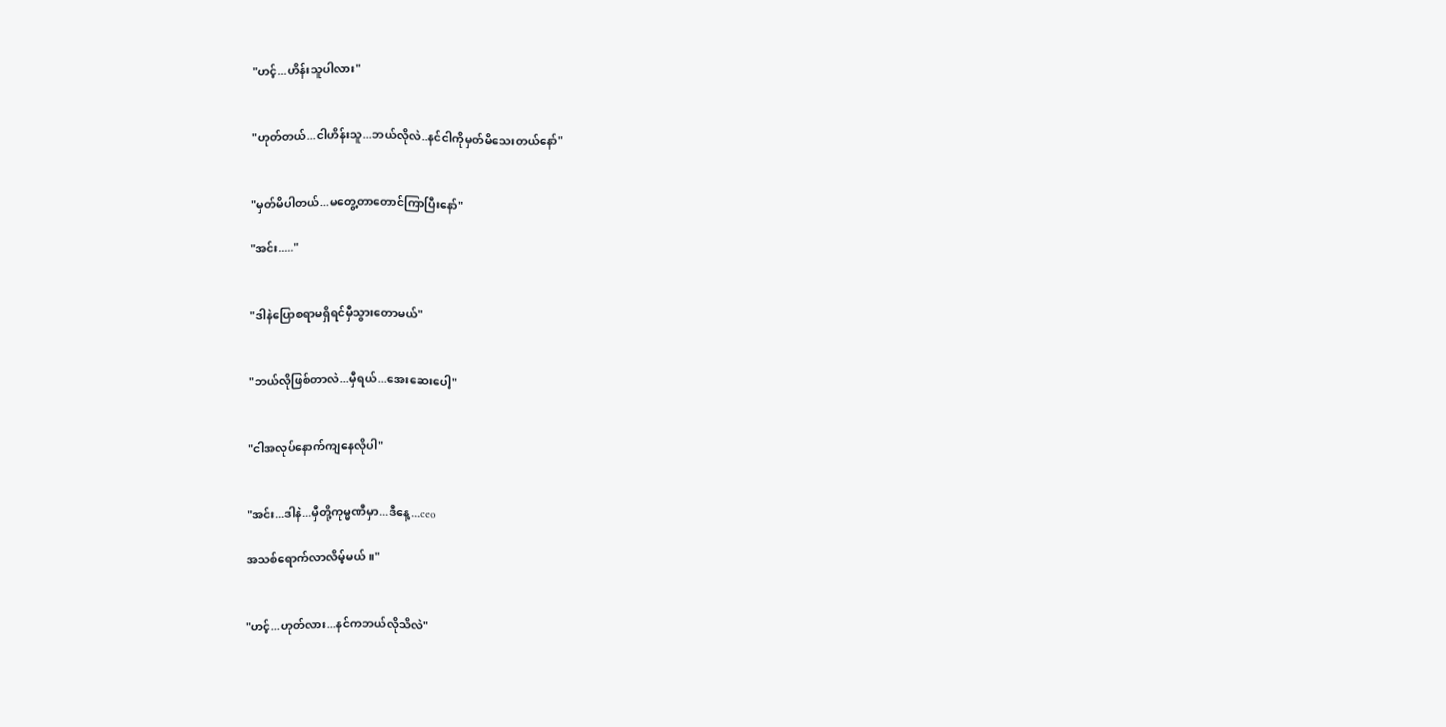"ဟင့်...ဟိန်းသူပါလား"


"ဟုတ်တယ်...ငါဟိန်းသူ...ဘယ်လိုလဲ..နင်ငါကိုမှတ်မိသေးတယ်နော်"


"မှတ်မိပါတယ်...မတွေ့တာတောင်ကြာပြီးနော်"

"အင်း....."


"ဒါနဲပြောစရာမရှိရင်မှီသွားတောမယ်"


"ဘယ်လိုဖြစ်တာလဲ...မှီရယ်...အေးဆေးပေါ့"


"ငါအလုပ်နောက်ကျနေလိုပါ"


"အင်း...ဒါနဲ...မှီတို့ကုမ္မဏီမှာ...ဒီနေ့...ceo

အသစ်ရောက်လာလိမ့်မယ်။"


"ဟင့်...ဟုတ်လား...နင်ကဘယ်လိုသိလဲ"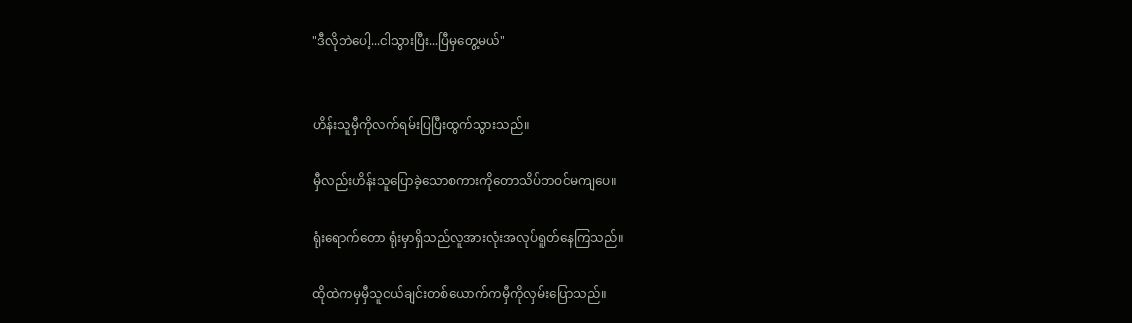"ဒီလိုဘဲပေါ့...ငါသွားပြီး...ပြီမှတွေ့မယ်"


ဟိန်းသူမှီကိုလက်ရမ်းပြပြီးထွက်သွားသည်။

မှီလည်းဟိန်းသူပြောခဲ့သောစကားကိုတောသိပ်ဘဝင်မကျပေ။

ရုံးရောက်တော ရုံးမှာရှိသည်လူအားလုံးအလုပ်ရူတ်နေကြသည်။

ထိုထဲကမှမှီသူငယ်ချင်းတစ်ယောက်ကမှီကိုလှမ်းပြောသည်။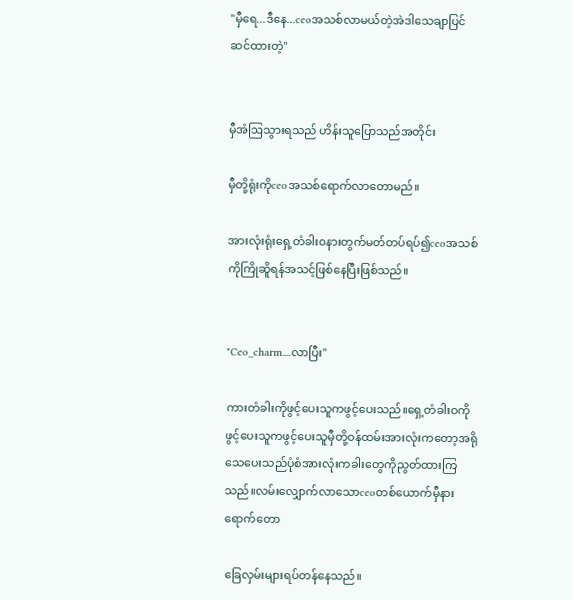"မှီရေ...ဒီနေ...ceoအသစ်လာမယ်တဲ့အဲဒါသေချာပြင်ဆင်ထားတဲ့"


မှီအံဩသွားရသည် ဟိန်းသူပြောသည်အတိုင်း

မှီတို့ရုံးကိုceoအသစ်ရောက်လာတောမည်။

အားလုံးရုံးရှေ့တံခါး၀နားတွက်မတ်တပ်ရပ်၍ceoအသစ်ကိုကြိုဆိူရန်အသင့်ဖြစ်နေပြီးဖြစ်သည်။


"Ceo_charm....လာပြီး"

ကားတံခါးကိုဖွင့်ပေးသူကဖွင့်ပေးသည်။ရှေ့တံခါးဝကိုဖွင့်ပေးသူကဖွင့်ပေးသူမှီတို့ဝန်ထမ်းအားလုံးကတော့အရိုသေပေးသည်ပုံစံအားလုံးကခါးတွေကိုညွတ်ထားကြသည်။လမ်းလျှောက်လာသောceoတစ်ယောက်မှီနားရောက်တော

ခြေလှမ်းများရပ်တန်နေသည်။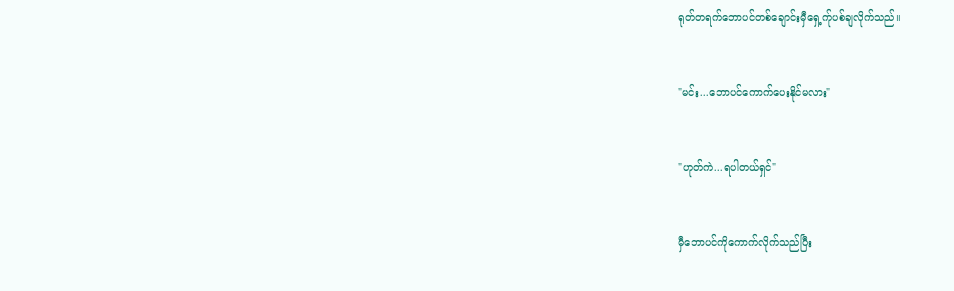ရုတ်တရက်ဘောပင်တစ်ချောင်းမှီရှေ့က်ုပစ်ချလိုက်သည်။


"မင်း...ဘောပင်ကောက်ပေးနိုင်မလား"


"ဟုတ်ကဲ...ရပါတယ်ရှင်"


မှီဘောပင်ကိုကောက်လိုက်သည်ပြီး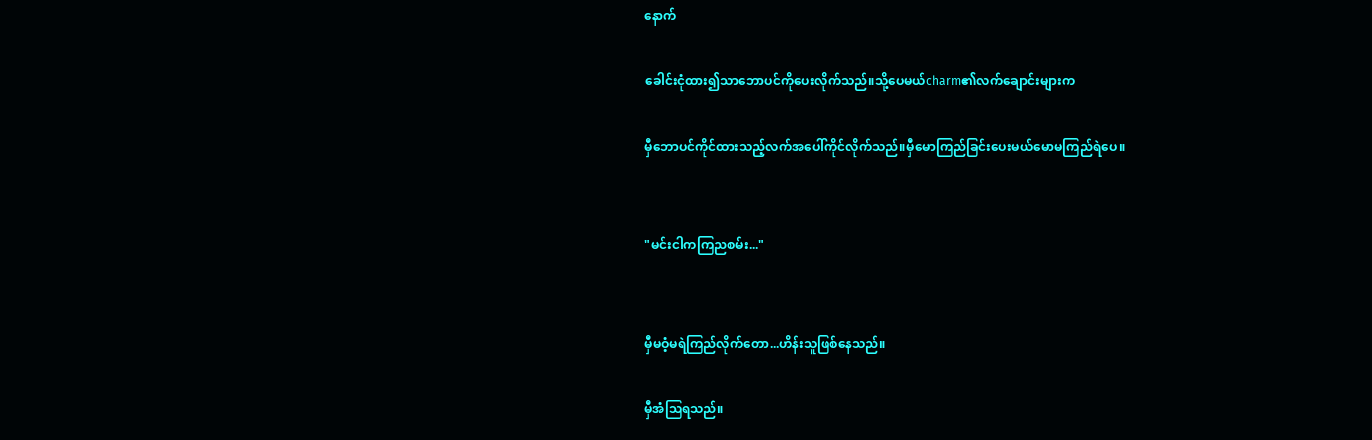နောက်

ခေါင်းငုံထား၍သာဘောပင်ကိုပေးလိုက်သည်။သို့ပေမယ်charm၏လက်ချောင်းများက

မှီဘောပင်ကိုင်ထားသည့်လက်အပေါ်ကိုင်လိုက်သည်။မှီမောကြည်ခြင်းပေးမယ်မောမကြည်ရဲပေ။


"မင်းငါကကြညစမ်း..."


မှီမဝံ့မရဲကြည်လိုက်တော...ဟိန်းသူဖြစ်နေသည်။

မှီအံဩရသည်။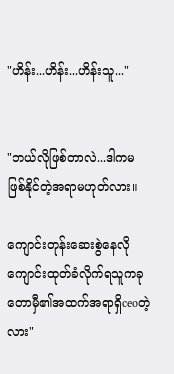"ဟိန်း...ဟိန်း...ဟိန်းသူ..."


"ဘယ်လိုဖြစ်တာလဲ...ဒါကမဖြစ်နိုင်တဲ့အရာမဟုတ်လား။

ကျောင်းတုန်းဆေးစွဲနေလိုကျောင်းထုတ်ခံလိုက်ရသူကခုတောမှီ၏အထက်အရာရှိceoတဲ့လား"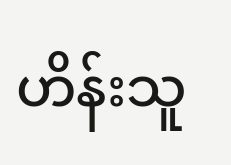ဟိန်းသူ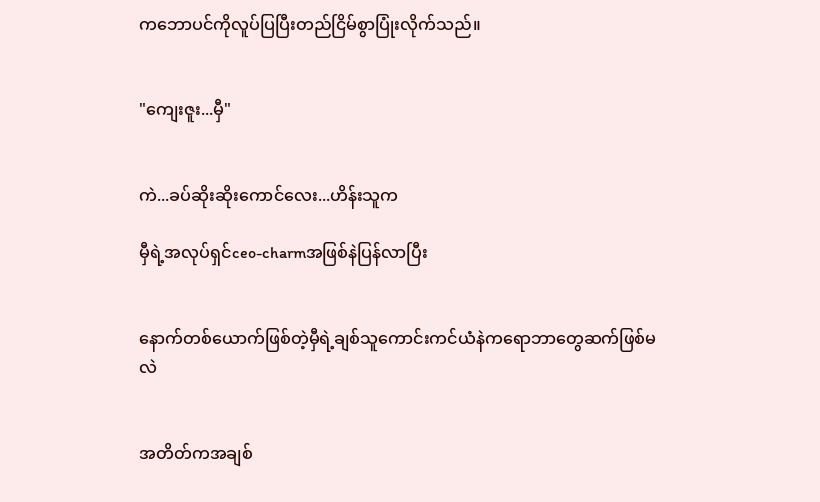ကဘောပင်ကိုလူပ်ပြပြီးတည်ငြိမ်စွာပြုံးလိုက်သည်။


"ကျေးဇူး...မှီ"


ကဲ...ခပ်ဆိုးဆိုးကောင်လေး...ဟိန်းသူက

မှီရဲ့အလုပ်ရှင်ceo-charmအဖြစ်နဲပြန်လာပြီး


နောက်တစ်ယောက်ဖြစ်တဲ့မှီရဲ့ချစ်သူကောင်းကင်ယံနဲကရောဘာတွေဆက်ဖြစ်မလဲ


အတိတ်ကအချစ်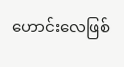ဟောင်းလေဖြစ်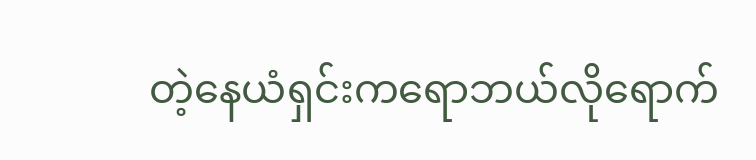တဲ့နေယံရှင်းကရောဘယ်လိုရောက်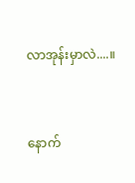လာအုန်းမှာလဲ....။


နောက်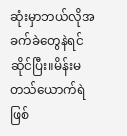ဆုံးမှာဘယ်လိုအခက်ခဲတွေနဲရင်ဆိုင်ပြီး။မိန်းမတသ်ယောက်ရဲဖြစ်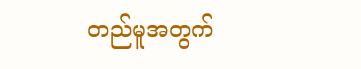တည်မူအတွက်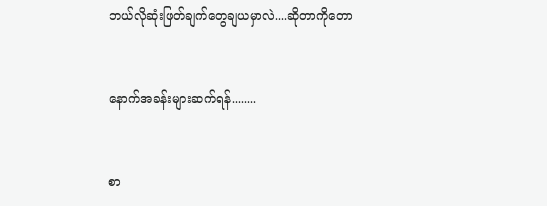ဘယ်လိုဆုံးဖြတ်ချက်တွေချယမှာလဲ....ဆိုတာကိုတော


နောက်အခန်းများဆက်ရန်........


စာ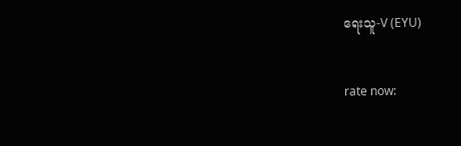ရေးသူ-V (EYU)


rate now: